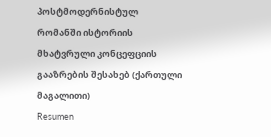პოსტმოდერნისტულ რომანში ისტორიის მხატვრული კონცეფციის გააზრების შესახებ (ქართული მაგალითი)
Resumen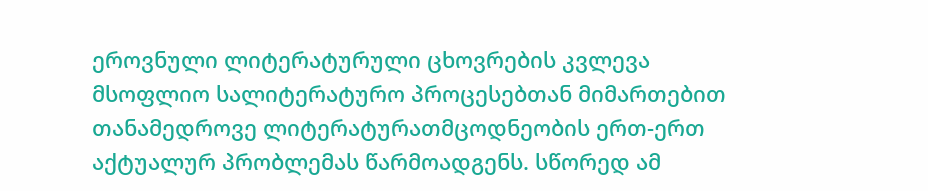ეროვნული ლიტერატურული ცხოვრების კვლევა მსოფლიო სალიტერატურო პროცესებთან მიმართებით თანამედროვე ლიტერატურათმცოდნეობის ერთ-ერთ აქტუალურ პრობლემას წარმოადგენს. სწორედ ამ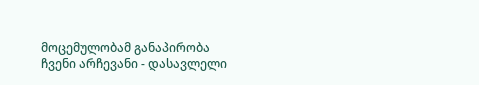მოცემულობამ განაპირობა ჩვენი არჩევანი - დასავლელი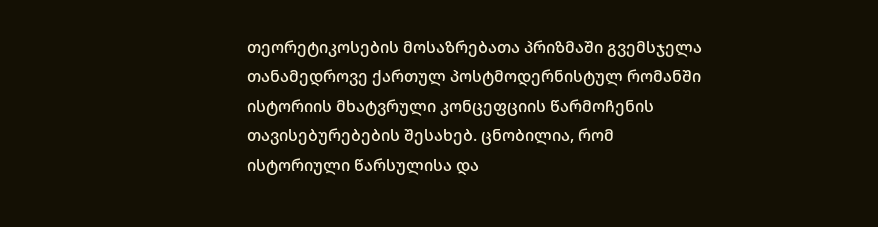თეორეტიკოსების მოსაზრებათა პრიზმაში გვემსჯელა თანამედროვე ქართულ პოსტმოდერნისტულ რომანში ისტორიის მხატვრული კონცეფციის წარმოჩენის თავისებურებების შესახებ. ცნობილია, რომ ისტორიული წარსულისა და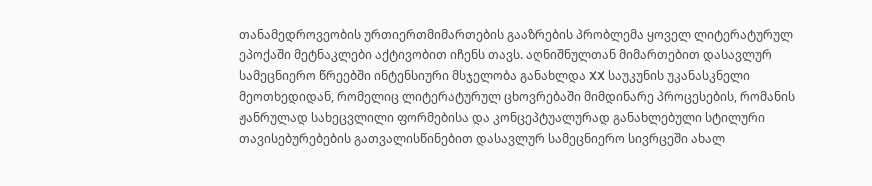თანამედროვეობის ურთიერთმიმართების გააზრების პრობლემა ყოველ ლიტერატურულ ეპოქაში მეტნაკლები აქტივობით იჩენს თავს. აღნიშნულთან მიმართებით დასავლურ სამეცნიერო წრეებში ინტენსიური მსჯელობა განახლდა XX საუკუნის უკანასკნელი მეოთხედიდან, რომელიც ლიტერატურულ ცხოვრებაში მიმდინარე პროცესების, რომანის ჟანრულად სახეცვლილი ფორმებისა და კონცეპტუალურად განახლებული სტილური თავისებურებების გათვალისწინებით დასავლურ სამეცნიერო სივრცეში ახალ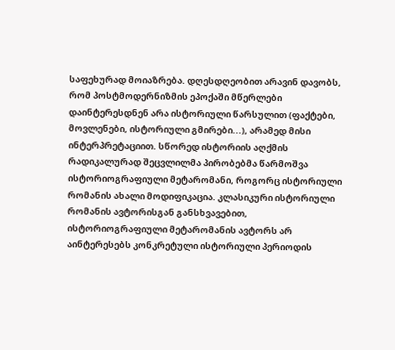საფეხურად მოიაზრება. დღესდღეობით არავინ დავობს, რომ პოსტმოდერნიზმის ეპოქაში მწერლები დაინტერესდნენ არა ისტორიული წარსულით (ფაქტები, მოვლენები, ისტორიული გმირები...), არამედ მისი ინტერპრეტაციით. სწორედ ისტორიის აღქმის რადიკალურად შეცვლილმა პირობებმა წარმოშვა ისტორიოგრაფიული მეტარომანი, როგორც ისტორიული რომანის ახალი მოდიფიკაცია. კლასიკური ისტორიული რომანის ავტორისგან განსხვავებით, ისტორიოგრაფიული მეტარომანის ავტორს არ აინტერესებს კონკრეტული ისტორიული პერიოდის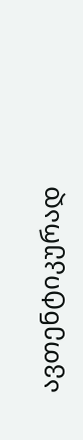ავთენტიკურად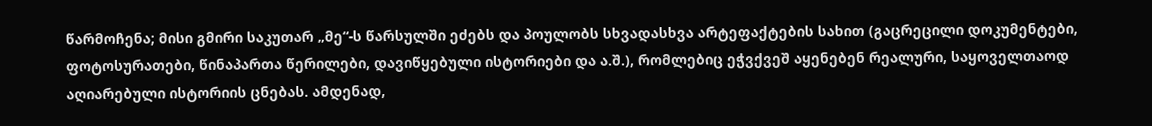წარმოჩენა; მისი გმირი საკუთარ „მე“-ს წარსულში ეძებს და პოულობს სხვადასხვა არტეფაქტების სახით (გაცრეცილი დოკუმენტები, ფოტოსურათები, წინაპართა წერილები, დავიწყებული ისტორიები და ა.შ.), რომლებიც ეჭვქვეშ აყენებენ რეალური, საყოველთაოდ აღიარებული ისტორიის ცნებას. ამდენად,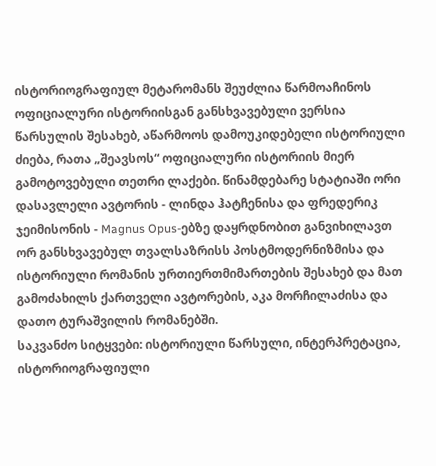ისტორიოგრაფიულ მეტარომანს შეუძლია წარმოაჩინოს ოფიციალური ისტორიისგან განსხვავებული ვერსია წარსულის შესახებ, აწარმოოს დამოუკიდებელი ისტორიული ძიება, რათა „შეავსოს“ ოფიციალური ისტორიის მიერ გამოტოვებული თეთრი ლაქები. წინამდებარე სტატიაში ორი დასავლელი ავტორის - ლინდა ჰატჩენისა და ფრედერიკ ჯეიმისონის - Magnus Opus-ებზე დაყრდნობით განვიხილავთ ორ განსხვავებულ თვალსაზრისს პოსტმოდერნიზმისა და ისტორიული რომანის ურთიერთმიმართების შესახებ და მათ გამოძახილს ქართველი ავტორების, აკა მორჩილაძისა და დათო ტურაშვილის რომანებში.
საკვანძო სიტყვები: ისტორიული წარსული, ინტერპრეტაცია, ისტორიოგრაფიული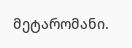მეტარომანი.